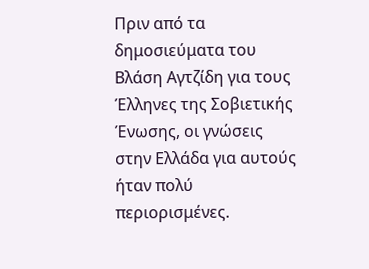Πριν από τα δημοσιεύματα του Βλάση Αγτζίδη για τους
Έλληνες της Σοβιετικής Ένωσης, οι γνώσεις στην Ελλάδα για αυτούς ήταν πολύ
περιορισμένες.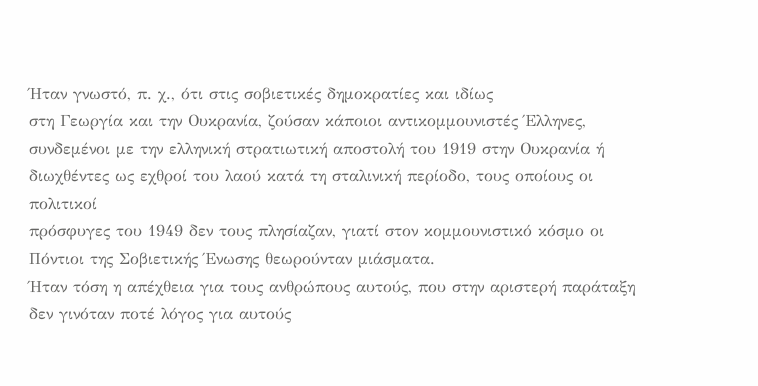Ήταν γνωστό, π. χ., ότι στις σοβιετικές δημοκρατίες και ιδίως
στη Γεωργία και την Ουκρανία, ζούσαν κάποιοι αντικομμουνιστές Έλληνες,
συνδεμένοι με την ελληνική στρατιωτική αποστολή του 1919 στην Ουκρανία ή
διωχθέντες ως εχθροί του λαού κατά τη σταλινική περίοδο, τους οποίους οι πολιτικοί
πρόσφυγες του 1949 δεν τους πλησίαζαν, γιατί στον κομμουνιστικό κόσμο οι
Πόντιοι της Σοβιετικής Ένωσης θεωρούνταν μιάσματα.
Ήταν τόση η απέχθεια για τους ανθρώπους αυτούς, που στην αριστερή παράταξη δεν γινόταν ποτέ λόγος για αυτούς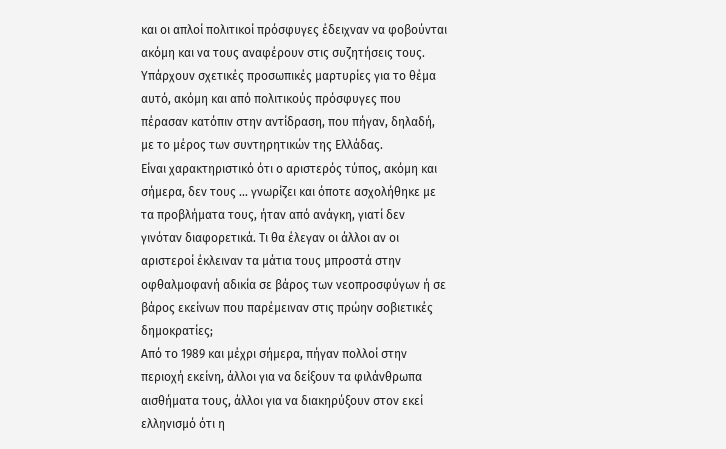και οι απλοί πολιτικοί πρόσφυγες έδειχναν να φοβούνται ακόμη και να τους αναφέρουν στις συζητήσεις τους. Υπάρχουν σχετικές προσωπικές μαρτυρίες για το θέμα αυτό, ακόμη και από πολιτικούς πρόσφυγες που πέρασαν κατόπιν στην αντίδραση, που πήγαν, δηλαδή, με το μέρος των συντηρητικών της Ελλάδας.
Είναι χαρακτηριστικό ότι ο αριστερός τύπος, ακόμη και σήμερα, δεν τους ... γνωρίζει και όποτε ασχολήθηκε με τα προβλήματα τους, ήταν από ανάγκη, γιατί δεν γινόταν διαφορετικά. Τι θα έλεγαν οι άλλοι αν οι αριστεροί έκλειναν τα μάτια τους μπροστά στην οφθαλμοφανή αδικία σε βάρος των νεοπροσφύγων ή σε βάρος εκείνων που παρέμειναν στις πρώην σοβιετικές δημοκρατίες;
Από το 1989 και μέχρι σήμερα, πήγαν πολλοί στην περιοχή εκείνη, άλλοι για να δείξουν τα φιλάνθρωπα αισθήματα τους, άλλοι για να διακηρύξουν στον εκεί ελληνισμό ότι η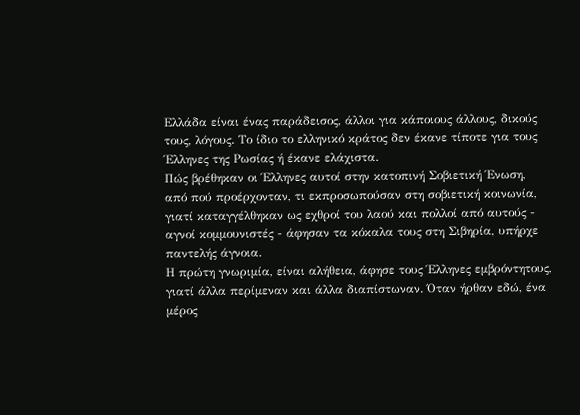Ελλάδα είναι ένας παράδεισος, άλλοι για κάποιους άλλους, δικούς τους, λόγους. Το ίδιο το ελληνικό κράτος δεν έκανε τίποτε για τους Έλληνες της Ρωσίας ή έκανε ελάχιστα.
Πώς βρέθηκαν οι Έλληνες αυτοί στην κατοπινή Σοβιετική Ένωση, από πού προέρχονταν, τι εκπροσωπούσαν στη σοβιετική κοινωνία, γιατί καταγγέλθηκαν ως εχθροί του λαού και πολλοί από αυτούς - αγνοί κομμουνιστές - άφησαν τα κόκαλα τους στη Σιβηρία, υπήρχε παντελής άγνοια.
Η πρώτη γνωριμία, είναι αλήθεια, άφησε τους Έλληνες εμβρόντητους, γιατί άλλα περίμεναν και άλλα διαπίστωναν. Όταν ήρθαν εδώ, ένα μέρος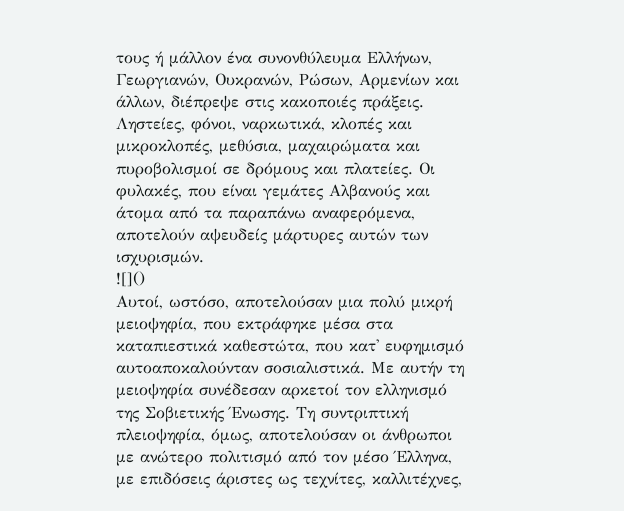τους ή μάλλον ένα συνονθύλευμα Ελλήνων, Γεωργιανών, Ουκρανών, Ρώσων, Αρμενίων και άλλων, διέπρεψε στις κακοποιές πράξεις. Ληστείες, φόνοι, ναρκωτικά, κλοπές και μικροκλοπές, μεθύσια, μαχαιρώματα και πυροβολισμοί σε δρόμους και πλατείες. Οι φυλακές, που είναι γεμάτες Αλβανούς και άτομα από τα παραπάνω αναφερόμενα, αποτελούν αψευδείς μάρτυρες αυτών των ισχυρισμών.
![]()
Αυτοί, ωστόσο, αποτελούσαν μια πολύ μικρή μειοψηφία, που εκτράφηκε μέσα στα καταπιεστικά καθεστώτα, που κατ' ευφημισμό αυτοαποκαλούνταν σοσιαλιστικά. Με αυτήν τη μειοψηφία συνέδεσαν αρκετοί τον ελληνισμό της Σοβιετικής Ένωσης. Τη συντριπτική πλειοψηφία, όμως, αποτελούσαν οι άνθρωποι με ανώτερο πολιτισμό από τον μέσο Έλληνα, με επιδόσεις άριστες ως τεχνίτες, καλλιτέχνες,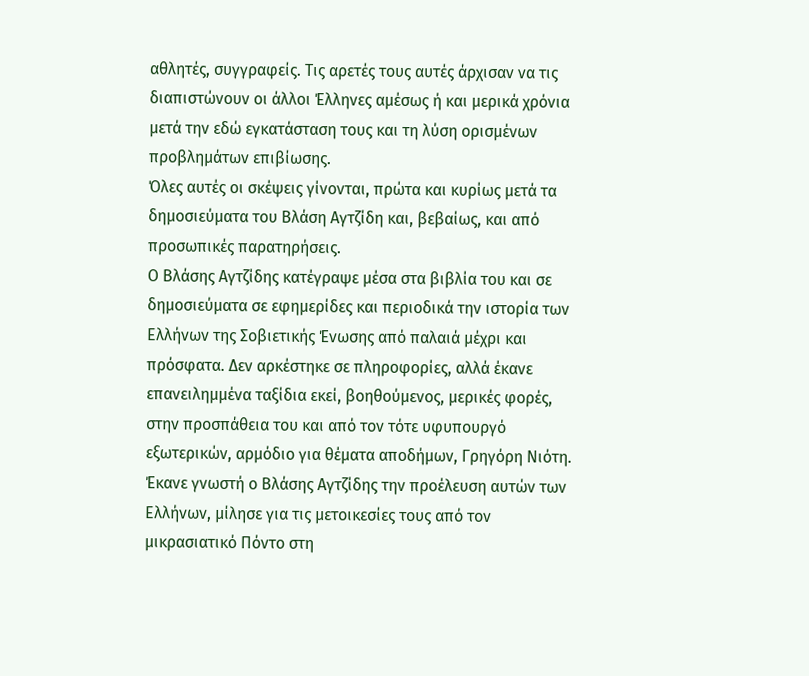αθλητές, συγγραφείς. Τις αρετές τους αυτές άρχισαν να τις διαπιστώνουν οι άλλοι Έλληνες αμέσως ή και μερικά χρόνια μετά την εδώ εγκατάσταση τους και τη λύση ορισμένων προβλημάτων επιβίωσης.
Όλες αυτές οι σκέψεις γίνονται, πρώτα και κυρίως μετά τα δημοσιεύματα του Βλάση Αγτζίδη και, βεβαίως, και από προσωπικές παρατηρήσεις.
Ο Βλάσης Αγτζίδης κατέγραψε μέσα στα βιβλία του και σε δημοσιεύματα σε εφημερίδες και περιοδικά την ιστορία των Ελλήνων της Σοβιετικής Ένωσης από παλαιά μέχρι και πρόσφατα. Δεν αρκέστηκε σε πληροφορίες, αλλά έκανε επανειλημμένα ταξίδια εκεί, βοηθούμενος, μερικές φορές, στην προσπάθεια του και από τον τότε υφυπουργό εξωτερικών, αρμόδιο για θέματα αποδήμων, Γρηγόρη Νιότη.
Έκανε γνωστή ο Βλάσης Αγτζίδης την προέλευση αυτών των Ελλήνων, μίλησε για τις μετοικεσίες τους από τον μικρασιατικό Πόντο στη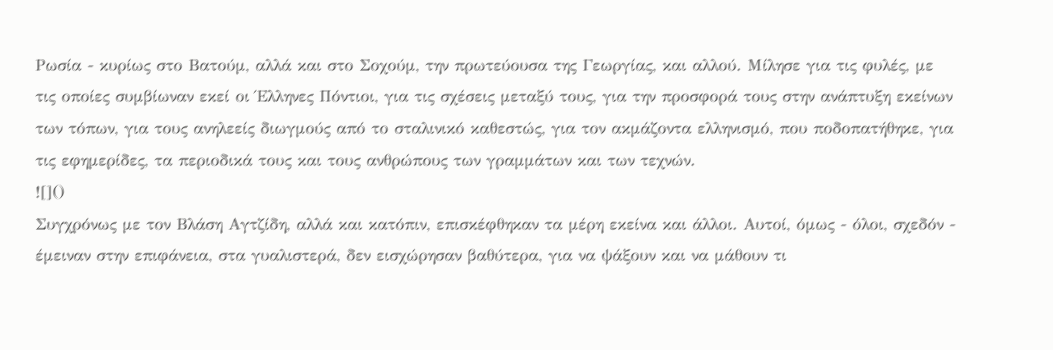Ρωσία - κυρίως στο Βατούμ, αλλά και στο Σοχούμ, την πρωτεύουσα της Γεωργίας, και αλλού. Μίλησε για τις φυλές, με τις οποίες συμβίωναν εκεί οι Έλληνες Πόντιοι, για τις σχέσεις μεταξύ τους, για την προσφορά τους στην ανάπτυξη εκείνων των τόπων, για τους ανηλεείς διωγμούς από το σταλινικό καθεστώς, για τον ακμάζοντα ελληνισμό, που ποδοπατήθηκε, για τις εφημερίδες, τα περιοδικά τους και τους ανθρώπους των γραμμάτων και των τεχνών.
![]()
Συγχρόνως με τον Βλάση Αγτζίδη, αλλά και κατόπιν, επισκέφθηκαν τα μέρη εκείνα και άλλοι. Αυτοί, όμως - όλοι, σχεδόν - έμειναν στην επιφάνεια, στα γυαλιστερά, δεν εισχώρησαν βαθύτερα, για να ψάξουν και να μάθουν τι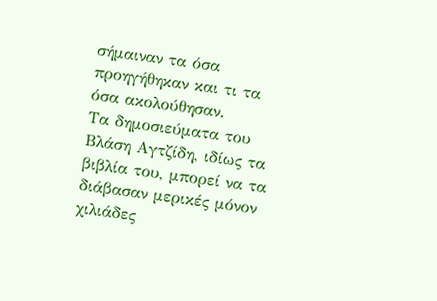σήμαιναν τα όσα προηγήθηκαν και τι τα όσα ακολούθησαν.
Τα δημοσιεύματα του Βλάση Αγτζίδη, ιδίως τα βιβλία του, μπορεί να τα διάβασαν μερικές μόνον χιλιάδες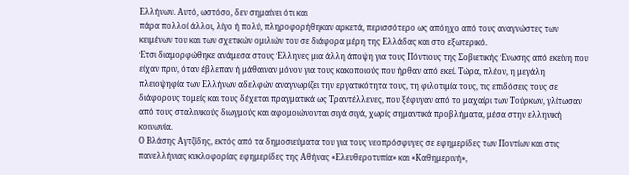Ελλήνων. Αυτό, ωστόσο, δεν σημαίνει ότι και
πάρα πολλοί άλλοι, λίγο ή πολύ, πληροφορήθηκαν αρκετά, περισσότερο ως απόηχο από τους αναγνώστες των κειμένων του και των σχετικών ομιλιών του σε διάφορα μέρη της Ελλάδας και στο εξωτερικό.
Έτσι διαμορφώθηκε ανάμεσα στους Έλληνες μια άλλη άποψη για τους Πόντιους της Σοβιετικής Ένωσης από εκείνη που είχαν πριν, όταν έβλεπαν ή μάθαιναν μόνον για τους κακοποιούς που ήρθαν από εκεί. Τώρα, πλέον, η μεγάλη πλειοψηφία των Ελλήνων αδελφών αναγνωρίζει την εργατικότητα τους, τη φιλοτιμία τους, τις επιδόσεις τους σε διάφορους τομείς και τους δέχεται πραγματικά ως Τραντέλλενες, που ξέφυγαν από το μαχαίρι των Τούρκων, γλίτωσαν από τους σταλινικούς διωγμούς και αφομοιώνονται σιγά σιγά, χωρίς σημαντικά προβλήματα, μέσα στην ελληνική κοινωνία.
Ο Βλάσης Αγτζίδης, εκτός από τα δημοσιεύματα του για τους νεοπρόσφυγες σε εφημερίδες των Ποντίων και στις πανελλήνιας κυκλοφορίας εφημερίδες της Αθήνας «Ελευθεροτυπία» και «Καθημερινή»,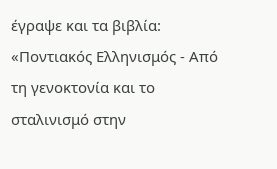έγραψε και τα βιβλία: «Ποντιακός Ελληνισμός - Από τη γενοκτονία και το σταλινισμό στην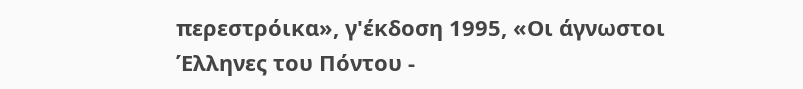περεστρόικα», γ'έκδοση 1995, «Οι άγνωστοι Έλληνες του Πόντου -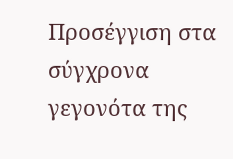Προσέγγιση στα σύγχρονα γεγονότα της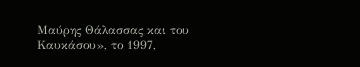Μαύρης Θάλασσας και του Καυκάσου», το 1997,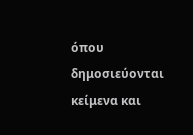όπου δημοσιεύονται κείμενα και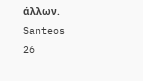άλλων.
Santeos
26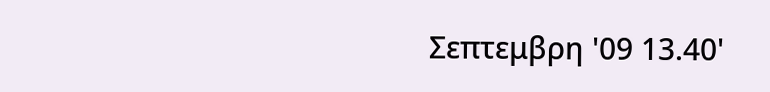Σεπτεμβρη '09 13.40'